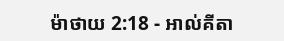ម៉ាថាយ 2:18 - អាល់គីតា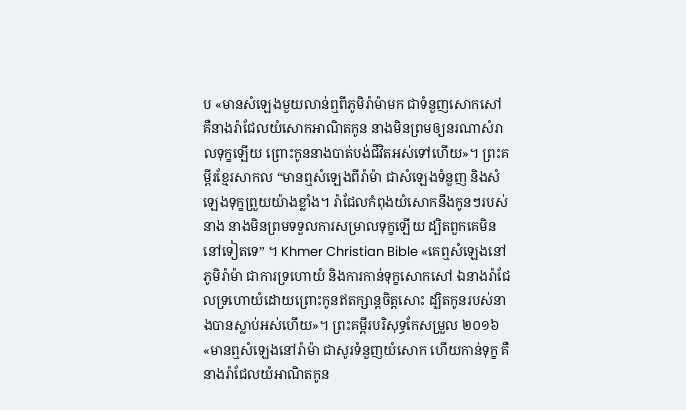ប «មានសំឡេងមួយលាន់ឮពីភូមិរ៉ាម៉ាមក ជាទំនួញសោកសៅ គឺនាងរ៉ាជែលយំសោកអាណិតកូន នាងមិនព្រមឲ្យនរណាសំរាលទុក្ខឡើយ ព្រោះកូននាងបាត់បង់ជីវិតអស់ទៅហើយ»។ ព្រះគម្ពីរខ្មែរសាកល “មានឮសំឡេងពីរ៉ាម៉ា ជាសំឡេងទំនួញ និងសំឡេងទុក្ខព្រួយយ៉ាងខ្លាំង។ រ៉ាជែលកំពុងយំសោកនឹងកូនៗរបស់នាង នាងមិនព្រមទទួលការសម្រាលទុក្ខឡើយ ដ្បិតពួកគេមិននៅទៀតទេ” ។ Khmer Christian Bible «គេឮសំឡេងនៅភូមិរ៉ាម៉ា ជាការទ្រហោយំ និងការកាន់ទុក្ខសោកសៅ ឯនាងរ៉ាជែលទ្រហោយំដោយព្រោះកូនឥតក្សាន្តចិត្តសោះ ដ្បិតកូនរបស់នាងបានស្លាប់អស់ហើយ»។ ព្រះគម្ពីរបរិសុទ្ធកែសម្រួល ២០១៦ «មានឮសំឡេងនៅរ៉ាម៉ា ជាសូរទំនួញយំសោក ហើយកាន់ទុក្ខ គឺនាងរ៉ាជែលយំអាណិតកូន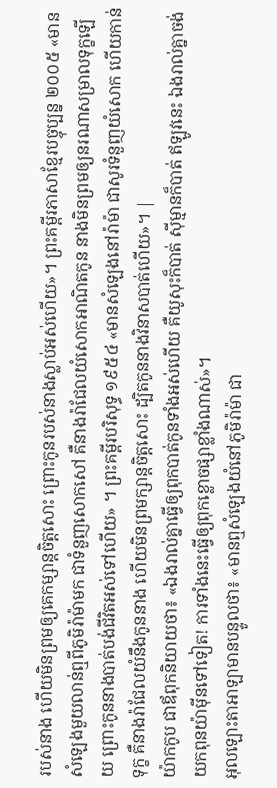របស់នាង ហើយមិនព្រមឲ្យគេកម្សាន្តចិត្តសោះ ព្រោះកូនរបស់នាងស្លាប់អស់ហើយ»។ ព្រះគម្ពីរភាសាខ្មែរបច្ចុប្បន្ន ២០០៥ «មានសំឡេងមួយលាន់ឮពីភូមិរ៉ាម៉ាមក ជាទំនួញសោកសៅ គឺនាងរ៉ាជែលយំសោកអាណិតកូន នាងមិនព្រមឲ្យនរណាសម្រាលទុក្ខឡើយ ព្រោះកូននាងបាត់បង់ជីវិតអស់ទៅហើយ» ។ ព្រះគម្ពីរបរិសុទ្ធ ១៩៥៤ «មានសំឡេងនៅរ៉ាម៉ា ជាសូរទំនួញយំសោក ហើយកាន់ទុក្ខ គឺនាងរ៉ាជែលយំនឹងកូននាង ហើយមិនព្រមក្សាន្តចិត្តសោះ ដ្បិតកូននាងវិនាសបាត់ហើយ»។ |
យ៉ាកកូប ជាឪពុកនិយាយថា៖ «ឯងរាល់គ្នាធ្វើឲ្យពុកបាត់កូនទាំងអស់ហើយ គឺយូសុះក៏បាត់ ស៊ីម្មានក៏បាត់ ឥឡូវនេះ ឯងរាល់គ្នាចង់យកពុនយ៉ាម៉ីនទៅទៀត! ការទាំងនេះធ្វើឲ្យពុកខ្លោចផ្សាខ្លាំងណាស់»។
អុលឡោះតាអាឡាមានបន្ទូលថា៖ «មានឮសំឡេងយំនៅភូមិរ៉ាម៉ា ជា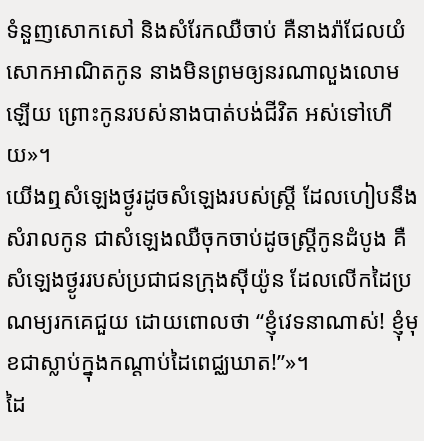ទំនួញសោកសៅ និងសំរែកឈឺចាប់ គឺនាងរ៉ាជែលយំសោកអាណិតកូន នាងមិនព្រមឲ្យនរណាលួងលោមឡើយ ព្រោះកូនរបស់នាងបាត់បង់ជីវិត អស់ទៅហើយ»។
យើងឮសំឡេងថ្ងូរដូចសំឡេងរបស់ស្ត្រី ដែលហៀបនឹងសំរាលកូន ជាសំឡេងឈឺចុកចាប់ដូចស្ត្រីកូនដំបូង គឺសំឡេងថ្ងូររបស់ប្រជាជនក្រុងស៊ីយ៉ូន ដែលលើកដៃប្រណម្យរកគេជួយ ដោយពោលថា “ខ្ញុំវេទនាណាស់! ខ្ញុំមុខជាស្លាប់ក្នុងកណ្ដាប់ដៃពេជ្ឈឃាត!”»។
ដៃ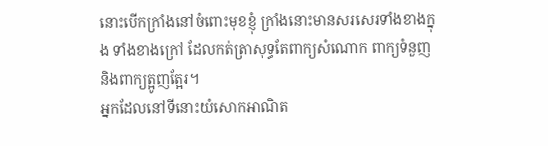នោះបើកក្រាំងនៅចំពោះមុខខ្ញុំ ក្រាំងនោះមានសរសេរទាំងខាងក្នុង ទាំងខាងក្រៅ ដែលកត់ត្រាសុទ្ធតែពាក្យសំណោក ពាក្យទំនួញ និងពាក្យត្អូញត្អែរ។
អ្នកដែលនៅទីនោះយំសោកអាណិត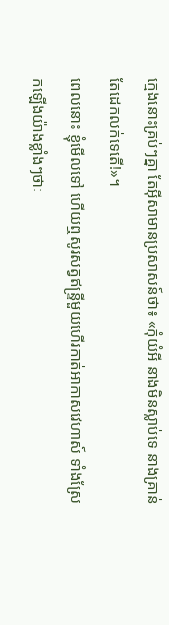ក្មេងនោះគ្រប់ៗគ្នា តែអ៊ីសាមានប្រសាសន៍ថា៖ «កុំយំអី នាងមិនស្លាប់ទេ នាងគ្រាន់តែដេកលក់ទេតើ!»។
ពេលនោះ ខ្ញុំមើលទៅ ហើយឮសូរសត្វឥន្ទ្រីមួយហើរកាត់អាកាសវេហាស៍ ទាំងស្រែកឡើងយ៉ាងខ្លាំងៗថាៈ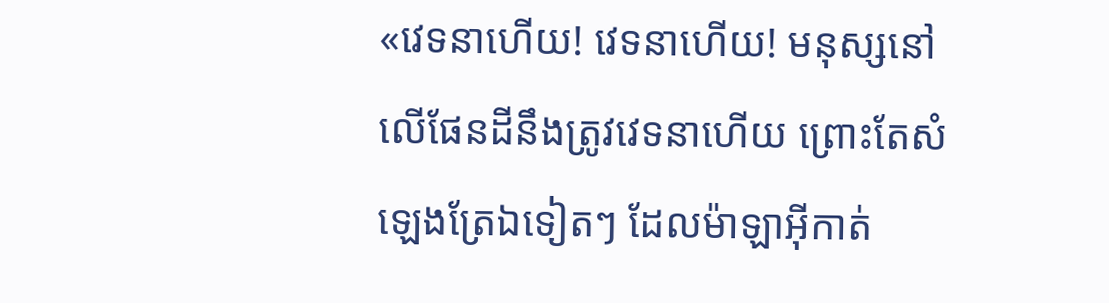«វេទនាហើយ! វេទនាហើយ! មនុស្សនៅលើផែនដីនឹងត្រូវវេទនាហើយ ព្រោះតែសំឡេងត្រែឯទៀតៗ ដែលម៉ាឡាអ៊ីកាត់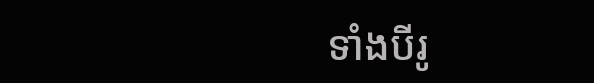ទាំងបីរូ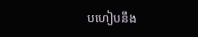បហៀបនឹង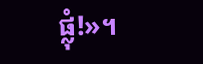ផ្លុំ!»។